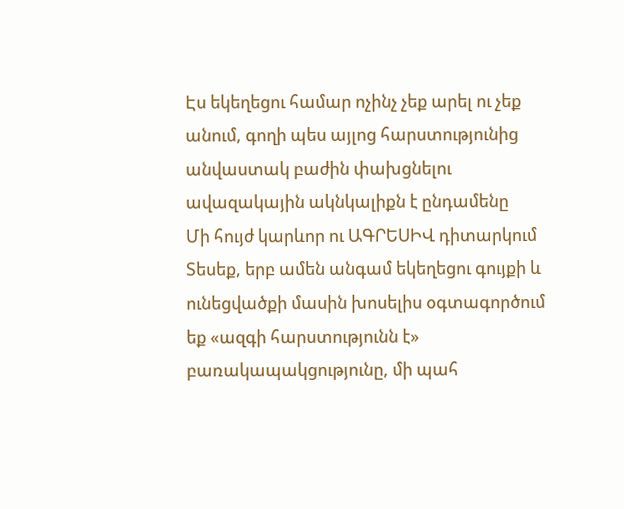Էս եկեղեցու համար ոչինչ չեք արել ու չեք անում, գողի պես այլոց հարստությունից անվաստակ բաժին փախցնելու ավազակային ակնկալիքն է ընդամենը
Մի հույժ կարևոր ու ԱԳՐԵՍԻՎ դիտարկում
Տեսեք, երբ ամեն անգամ եկեղեցու գույքի և ունեցվածքի մասին խոսելիս օգտագործում եք «ազգի հարստությունն է» բառակապակցությունը, մի պահ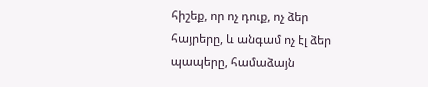հիշեք, որ ոչ դուք, ոչ ձեր հայրերը, և անգամ ոչ էլ ձեր պապերը, համաձայն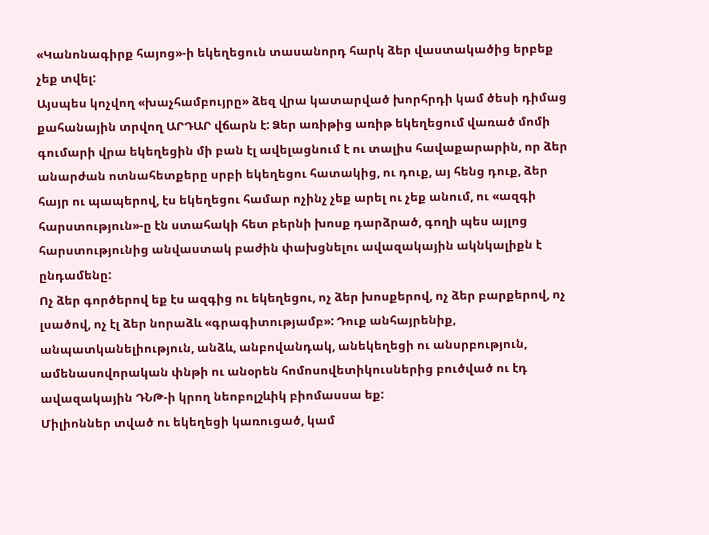«Կանոնագիրք հայոց»-ի եկեղեցուն տասանորդ հարկ ձեր վաստակածից երբեք չեք տվել:
Այսպես կոչվող «խաչհամբույրը» ձեզ վրա կատարված խորհրդի կամ ծեսի դիմաց քահանային տրվող ԱՐԴԱՐ վճարն է: Ձեր առիթից առիթ եկեղեցում վառած մոմի գումարի վրա եկեղեցին մի բան էլ ավելացնում է ու տալիս հավաքարարին, որ ձեր անարժան ոտնահետքերը սրբի եկեղեցու հատակից, ու դուք, այ հենց դուք, ձեր հայր ու պապերով, էս եկեղեցու համար ոչինչ չեք արել ու չեք անում, ու «ազգի հարստություն»-ը էն ստահակի հետ բերնի խոսք դարձրած, գողի պես այլոց հարստությունից անվաստակ բաժին փախցնելու ավազակային ակնկալիքն է ընդամենը:
Ոչ ձեր գործերով եք էս ազգից ու եկեղեցու, ոչ ձեր խոսքերով, ոչ ձեր բարքերով, ոչ լսածով, ոչ էլ ձեր նորաձև «գրագիտությամբ»: Դուք անհայրենիք, անպատկանելիություն, անձև, անբովանդակ, անեկեղեցի ու անսրբություն, ամենասովորական փնթի ու անօրեն հոմոսովետիկուսներից բուծված ու էդ ավազակային ԴՆԹ-ի կրող նեոբոլշևիկ բիոմասսա եք:
Միլիոններ տված ու եկեղեցի կառուցած, կամ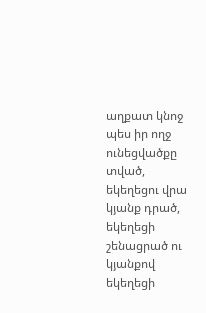աղքատ կնոջ պես իր ողջ ունեցվածքը տված, եկեղեցու վրա կյանք դրած, եկեղեցի շենացրած ու կյանքով եկեղեցի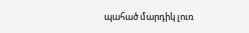պահած մարդիկ լուռ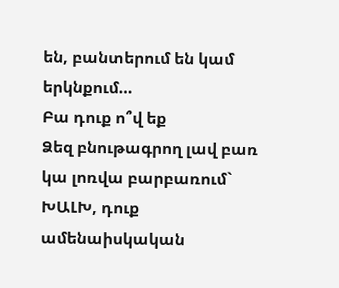են, բանտերում են կամ երկնքում…
Բա դուք ո՞վ եք
Ձեզ բնութագրող լավ բառ կա լոռվա բարբառում` ԽԱԼԽ, դուք ամենաիսկական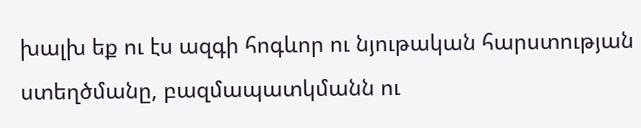խալխ եք ու էս ազգի հոգևոր ու նյութական հարստության ստեղծմանը, բազմապատկմանն ու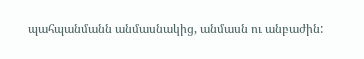պահպանմանն անմասնակից, անմասն ու անբաժին: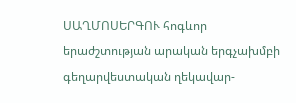ՍԱՂՄՈՍԵՐԳՈՒ հոգևոր երաժշտության արական երգչախմբի գեղարվեստական ղեկավար-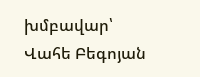խմբավար՝ Վահե Բեգոյան